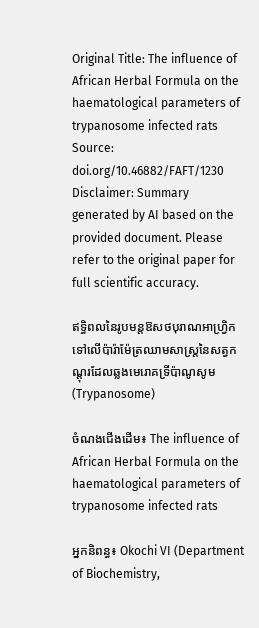Original Title: The influence of African Herbal Formula on the haematological parameters of trypanosome infected rats
Source: doi.org/10.46882/FAFT/1230
Disclaimer: Summary generated by AI based on the provided document. Please refer to the original paper for full scientific accuracy.

ឥទ្ធិពលនៃរូបមន្តឱសថបុរាណអាហ្វ្រិកទៅលើប៉ារ៉ាម៉ែត្រឈាមសាស្ត្រនៃសត្វកណ្តុរដែលឆ្លងមេរោគទ្រីប៉ាណូសូម (Trypanosome)

ចំណងជើងដើម៖ The influence of African Herbal Formula on the haematological parameters of trypanosome infected rats

អ្នកនិពន្ធ៖ Okochi VI (Department of Biochemistry,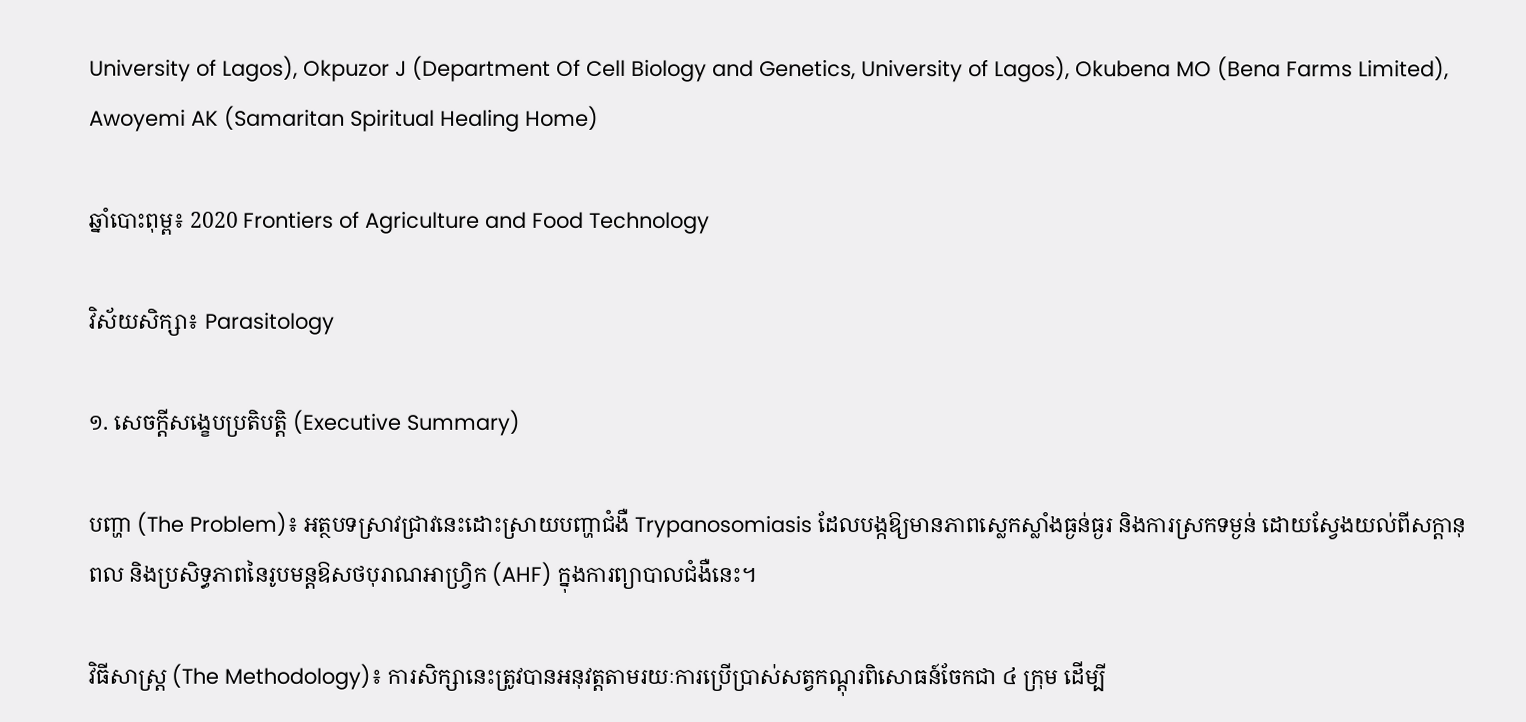University of Lagos), Okpuzor J (Department Of Cell Biology and Genetics, University of Lagos), Okubena MO (Bena Farms Limited), Awoyemi AK (Samaritan Spiritual Healing Home)

ឆ្នាំបោះពុម្ព៖ 2020 Frontiers of Agriculture and Food Technology

វិស័យសិក្សា៖ Parasitology

១. សេចក្តីសង្ខេបប្រតិបត្តិ (Executive Summary)

បញ្ហា (The Problem)៖ អត្ថបទស្រាវជ្រាវនេះដោះស្រាយបញ្ហាជំងឺ Trypanosomiasis ដែលបង្កឱ្យមានភាពស្លេកស្លាំងធ្ងន់ធ្ងរ និងការស្រកទម្ងន់ ដោយស្វែងយល់ពីសក្តានុពល និងប្រសិទ្ធភាពនៃរូបមន្តឱសថបុរាណអាហ្វ្រិក (AHF) ក្នុងការព្យាបាលជំងឺនេះ។

វិធីសាស្ត្រ (The Methodology)៖ ការសិក្សានេះត្រូវបានអនុវត្តតាមរយៈការប្រើប្រាស់សត្វកណ្តុរពិសោធន៍ចែកជា ៤ ក្រុម ដើម្បី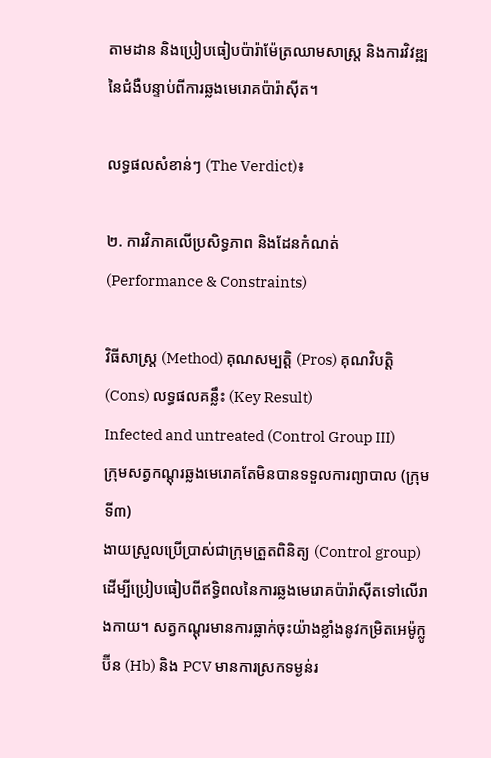តាមដាន និងប្រៀបធៀបប៉ារ៉ាម៉ែត្រឈាមសាស្ត្រ និងការវិវឌ្ឍនៃជំងឺបន្ទាប់ពីការឆ្លងមេរោគប៉ារ៉ាស៊ីត។

លទ្ធផលសំខាន់ៗ (The Verdict)៖

២. ការវិភាគលើប្រសិទ្ធភាព និងដែនកំណត់ (Performance & Constraints)

វិធីសាស្ត្រ (Method) គុណសម្បត្តិ (Pros) គុណវិបត្តិ (Cons) លទ្ធផលគន្លឹះ (Key Result)
Infected and untreated (Control Group III)
ក្រុមសត្វកណ្តុរឆ្លងមេរោគតែមិនបានទទួលការព្យាបាល (ក្រុមទី៣)
ងាយស្រួលប្រើប្រាស់ជាក្រុមត្រួតពិនិត្យ (Control group) ដើម្បីប្រៀបធៀបពីឥទ្ធិពលនៃការឆ្លងមេរោគប៉ារ៉ាស៊ីតទៅលើរាងកាយ។ សត្វកណ្តុរមានការធ្លាក់ចុះយ៉ាងខ្លាំងនូវកម្រិតអេម៉ូក្លូប៊ីន (Hb) និង PCV មានការស្រកទម្ងន់រ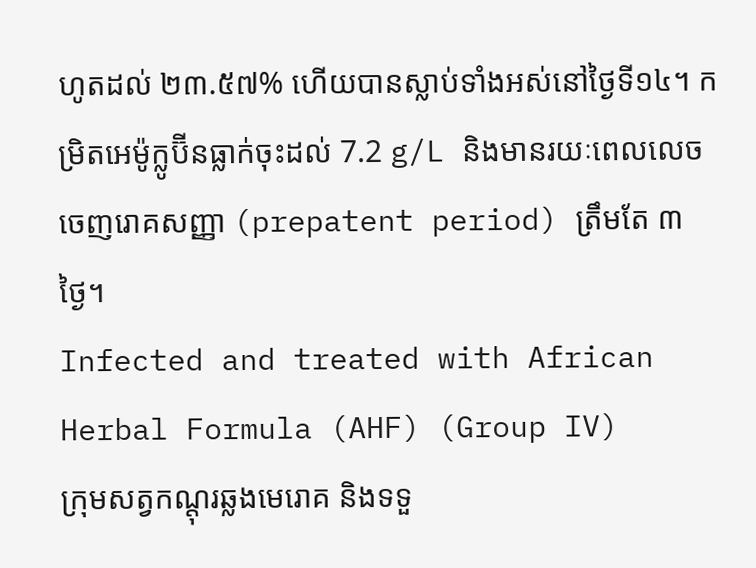ហូតដល់ ២៣.៥៧% ហើយបានស្លាប់ទាំងអស់នៅថ្ងៃទី១៤។ កម្រិតអេម៉ូក្លូប៊ីនធ្លាក់ចុះដល់ 7.2 g/L និងមានរយៈពេលលេចចេញរោគសញ្ញា (prepatent period) ត្រឹមតែ ៣ថ្ងៃ។
Infected and treated with African Herbal Formula (AHF) (Group IV)
ក្រុមសត្វកណ្តុរឆ្លងមេរោគ និងទទួ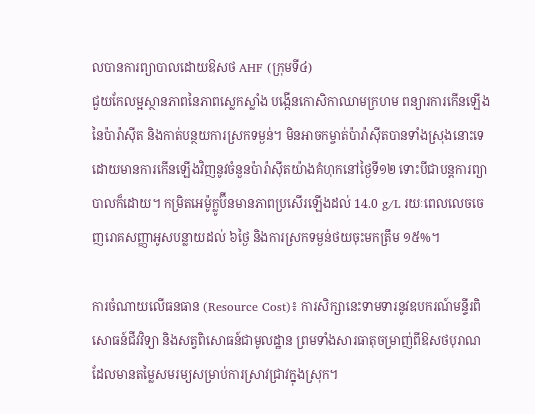លបានការព្យាបាលដោយឱសថ AHF (ក្រុមទី៤)
ជួយកែលម្អស្ថានភាពនៃភាពស្លេកស្លាំង បង្កើនកោសិកាឈាមក្រហម ពន្យារការកើនឡើងនៃប៉ារ៉ាស៊ីត និងកាត់បន្ថយការស្រកទម្ងន់។ មិនអាចកម្ចាត់ប៉ារ៉ាស៊ីតបានទាំងស្រុងនោះទេ ដោយមានការកើនឡើងវិញនូវចំនួនប៉ារ៉ាស៊ីតយ៉ាងគំហុកនៅថ្ងៃទី១២ ទោះបីជាបន្តការព្យាបាលក៏ដោយ។ កម្រិតអេម៉ូក្លូប៊ីនមានភាពប្រសើរឡើងដល់ 14.0 g/L រយៈពេលលេចចេញរោគសញ្ញាអូសបន្លាយដល់ ៦ថ្ងៃ និងការស្រកទម្ងន់ថយចុះមកត្រឹម ១៥%។

ការចំណាយលើធនធាន (Resource Cost)៖ ការសិក្សានេះទាមទារនូវឧបករណ៍មន្ទីរពិសោធន៍ជីវវិទ្យា និងសត្វពិសោធន៍ជាមូលដ្ឋាន ព្រមទាំងសារធាតុចម្រាញ់ពីឱសថបុរាណ ដែលមានតម្លៃសមរម្យសម្រាប់ការស្រាវជ្រាវក្នុងស្រុក។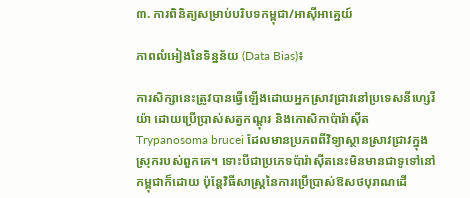៣. ការពិនិត្យសម្រាប់បរិបទកម្ពុជា/អាស៊ីអាគ្នេយ៍

ភាពលំអៀងនៃទិន្នន័យ (Data Bias)៖

ការសិក្សានេះត្រូវបានធ្វើឡើងដោយអ្នកស្រាវជ្រាវនៅប្រទេសនីហ្សេរីយ៉ា ដោយប្រើប្រាស់សត្វកណ្តុរ និងកោសិកាប៉ារ៉ាស៊ីត Trypanosoma brucei ដែលមានប្រភពពីវិទ្យាស្ថានស្រាវជ្រាវក្នុងស្រុករបស់ពួកគេ។ ទោះបីជាប្រភេទប៉ារ៉ាស៊ីតនេះមិនមានជាទូទៅនៅកម្ពុជាក៏ដោយ ប៉ុន្តែវិធីសាស្ត្រនៃការប្រើប្រាស់ឱសថបុរាណដើ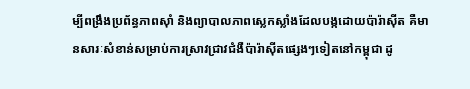ម្បីពង្រឹងប្រព័ន្ធភាពស៊ាំ និងព្យាបាលភាពស្លេកស្លាំងដែលបង្កដោយប៉ារ៉ាស៊ីត គឺមានសារៈសំខាន់សម្រាប់ការស្រាវជ្រាវជំងឺប៉ារ៉ាស៊ីតផ្សេងៗទៀតនៅកម្ពុជា ដូ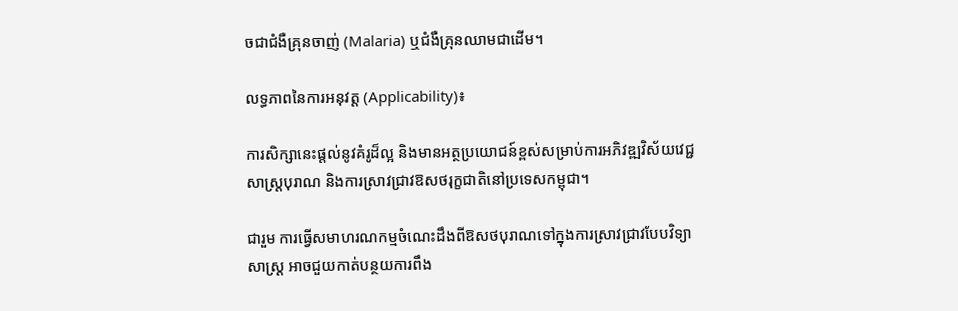ចជាជំងឺគ្រុនចាញ់ (Malaria) ឬជំងឺគ្រុនឈាមជាដើម។

លទ្ធភាពនៃការអនុវត្ត (Applicability)៖

ការសិក្សានេះផ្តល់នូវគំរូដ៏ល្អ និងមានអត្ថប្រយោជន៍ខ្ពស់សម្រាប់ការអភិវឌ្ឍវិស័យវេជ្ជសាស្ត្របុរាណ និងការស្រាវជ្រាវឱសថរុក្ខជាតិនៅប្រទេសកម្ពុជា។

ជារួម ការធ្វើសមាហរណកម្មចំណេះដឹងពីឱសថបុរាណទៅក្នុងការស្រាវជ្រាវបែបវិទ្យាសាស្ត្រ អាចជួយកាត់បន្ថយការពឹង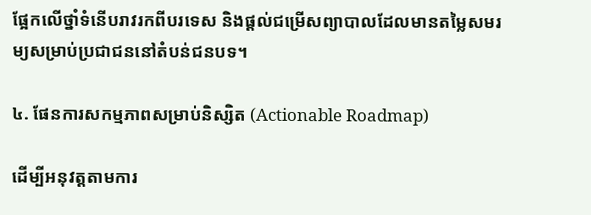ផ្អែកលើថ្នាំទំនើបរាវរកពីបរទេស និងផ្តល់ជម្រើសព្យាបាលដែលមានតម្លៃសមរម្យសម្រាប់ប្រជាជននៅតំបន់ជនបទ។

៤. ផែនការសកម្មភាពសម្រាប់និស្សិត (Actionable Roadmap)

ដើម្បីអនុវត្តតាមការ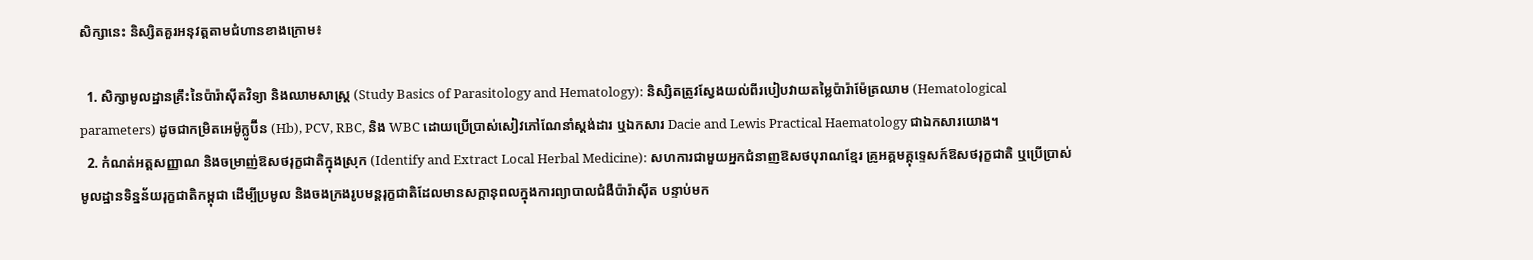សិក្សានេះ និស្សិតគួរអនុវត្តតាមជំហានខាងក្រោម៖

  1. សិក្សាមូលដ្ឋានគ្រឹះនៃប៉ារ៉ាស៊ីតវិទ្យា និងឈាមសាស្ត្រ (Study Basics of Parasitology and Hematology): និស្សិតត្រូវស្វែងយល់ពីរបៀបវាយតម្លៃប៉ារ៉ាម៉ែត្រឈាម (Hematological parameters) ដូចជាកម្រិតអេម៉ូក្លូប៊ីន (Hb), PCV, RBC, និង WBC ដោយប្រើប្រាស់សៀវភៅណែនាំស្តង់ដារ ឬឯកសារ Dacie and Lewis Practical Haematology ជាឯកសារយោង។
  2. កំណត់អត្តសញ្ញាណ និងចម្រាញ់ឱសថរុក្ខជាតិក្នុងស្រុក (Identify and Extract Local Herbal Medicine): សហការជាមួយអ្នកជំនាញឱសថបុរាណខ្មែរ គ្រូអគ្គមគ្គុទ្ទេសក៍ឱសថរុក្ខជាតិ ឬប្រើប្រាស់មូលដ្ឋានទិន្នន័យរុក្ខជាតិកម្ពុជា ដើម្បីប្រមូល និងចងក្រងរូបមន្តរុក្ខជាតិដែលមានសក្តានុពលក្នុងការព្យាបាលជំងឺប៉ារ៉ាស៊ីត បន្ទាប់មក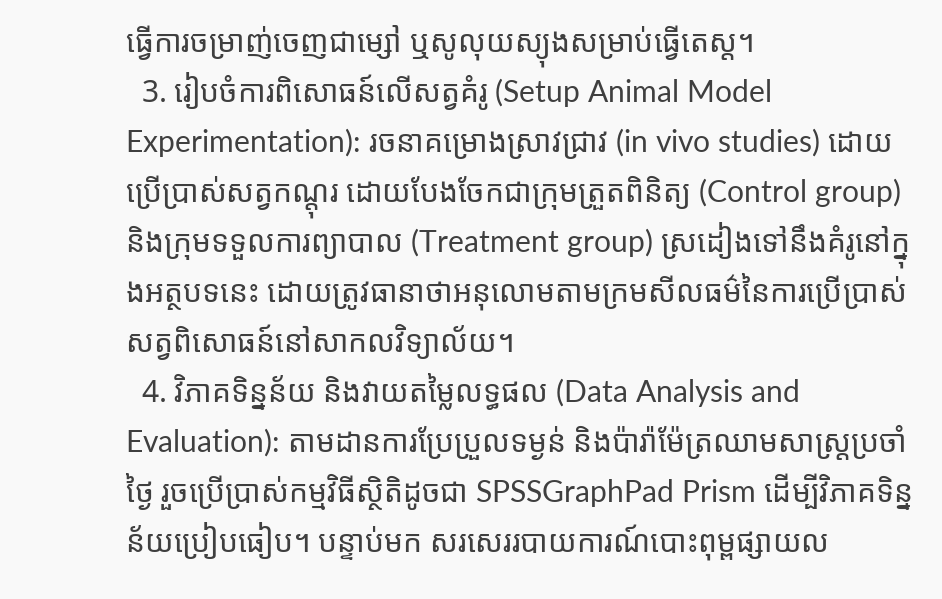ធ្វើការចម្រាញ់ចេញជាម្សៅ ឬសូលុយស្យុងសម្រាប់ធ្វើតេស្ត។
  3. រៀបចំការពិសោធន៍លើសត្វគំរូ (Setup Animal Model Experimentation): រចនាគម្រោងស្រាវជ្រាវ (in vivo studies) ដោយប្រើប្រាស់សត្វកណ្តុរ ដោយបែងចែកជាក្រុមត្រួតពិនិត្យ (Control group) និងក្រុមទទួលការព្យាបាល (Treatment group) ស្រដៀងទៅនឹងគំរូនៅក្នុងអត្ថបទនេះ ដោយត្រូវធានាថាអនុលោមតាមក្រមសីលធម៌នៃការប្រើប្រាស់សត្វពិសោធន៍នៅសាកលវិទ្យាល័យ។
  4. វិភាគទិន្នន័យ និងវាយតម្លៃលទ្ធផល (Data Analysis and Evaluation): តាមដានការប្រែប្រួលទម្ងន់ និងប៉ារ៉ាម៉ែត្រឈាមសាស្ត្រប្រចាំថ្ងៃ រួចប្រើប្រាស់កម្មវិធីស្ថិតិដូចជា SPSSGraphPad Prism ដើម្បីវិភាគទិន្នន័យប្រៀបធៀប។ បន្ទាប់មក សរសេររបាយការណ៍បោះពុម្ពផ្សាយល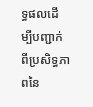ទ្ធផលដើម្បីបញ្ជាក់ពីប្រសិទ្ធភាពនៃ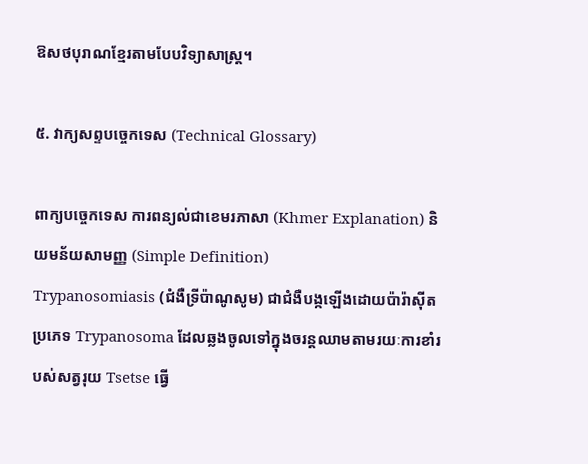ឱសថបុរាណខ្មែរតាមបែបវិទ្យាសាស្ត្រ។

៥. វាក្យសព្ទបច្ចេកទេស (Technical Glossary)

ពាក្យបច្ចេកទេស ការពន្យល់ជាខេមរភាសា (Khmer Explanation) និយមន័យសាមញ្ញ (Simple Definition)
Trypanosomiasis (ជំងឺទ្រីប៉ាណូសូម) ជាជំងឺបង្កឡើងដោយប៉ារ៉ាស៊ីតប្រភេទ Trypanosoma ដែលឆ្លងចូលទៅក្នុងចរន្តឈាមតាមរយៈការខាំរបស់សត្វរុយ Tsetse ធ្វើ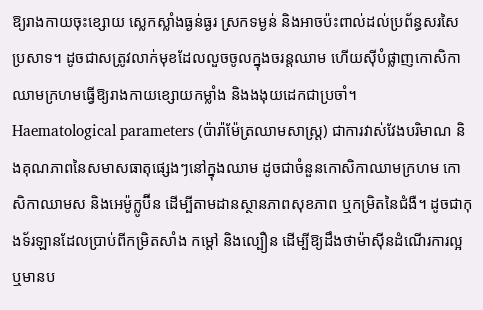ឱ្យរាងកាយចុះខ្សោយ ស្លេកស្លាំងធ្ងន់ធ្ងរ ស្រកទម្ងន់ និងអាចប៉ះពាល់ដល់ប្រព័ន្ធសរសៃប្រសាទ។ ដូចជាសត្រូវលាក់មុខដែលលួចចូលក្នុងចរន្តឈាម ហើយស៊ីបំផ្លាញកោសិកាឈាមក្រហមធ្វើឱ្យរាងកាយខ្សោយកម្លាំង និងងងុយដេកជាប្រចាំ។
Haematological parameters (ប៉ារ៉ាម៉ែត្រឈាមសាស្ត្រ) ជាការវាស់វែងបរិមាណ និងគុណភាពនៃសមាសធាតុផ្សេងៗនៅក្នុងឈាម ដូចជាចំនួនកោសិកាឈាមក្រហម កោសិកាឈាមស និងអេម៉ូក្លូប៊ីន ដើម្បីតាមដានស្ថានភាពសុខភាព ឬកម្រិតនៃជំងឺ។ ដូចជាកុងទ័រឡានដែលប្រាប់ពីកម្រិតសាំង កម្តៅ និងល្បឿន ដើម្បីឱ្យដឹងថាម៉ាស៊ីនដំណើរការល្អឬមានប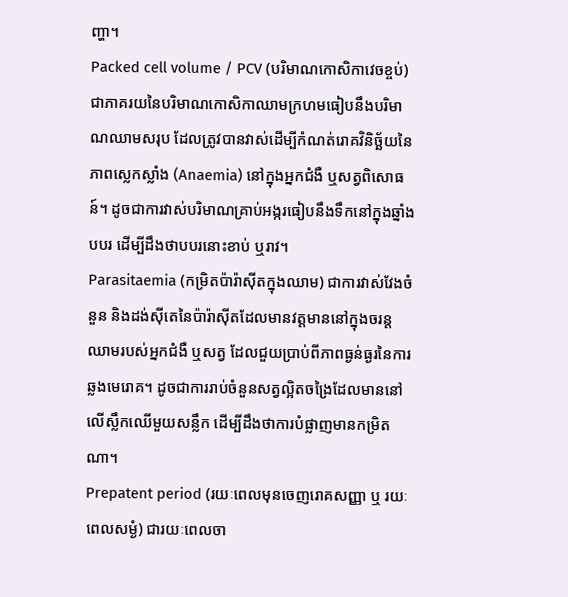ញ្ហា។
Packed cell volume / PCV (បរិមាណកោសិកាវេចខ្ចប់) ជាភាគរយនៃបរិមាណកោសិកាឈាមក្រហមធៀបនឹងបរិមាណឈាមសរុប ដែលត្រូវបានវាស់ដើម្បីកំណត់រោគវិនិច្ឆ័យនៃភាពស្លេកស្លាំង (Anaemia) នៅក្នុងអ្នកជំងឺ ឬសត្វពិសោធន៍។ ដូចជាការវាស់បរិមាណគ្រាប់អង្ករធៀបនឹងទឹកនៅក្នុងឆ្នាំងបបរ ដើម្បីដឹងថាបបរនោះខាប់ ឬរាវ។
Parasitaemia (កម្រិតប៉ារ៉ាស៊ីតក្នុងឈាម) ជាការវាស់វែងចំនួន និងដង់ស៊ីតេនៃប៉ារ៉ាស៊ីតដែលមានវត្តមាននៅក្នុងចរន្តឈាមរបស់អ្នកជំងឺ ឬសត្វ ដែលជួយប្រាប់ពីភាពធ្ងន់ធ្ងរនៃការឆ្លងមេរោគ។ ដូចជាការរាប់ចំនួនសត្វល្អិតចង្រៃដែលមាននៅលើស្លឹកឈើមួយសន្លឹក ដើម្បីដឹងថាការបំផ្លាញមានកម្រិតណា។
Prepatent period (រយៈពេលមុនចេញរោគសញ្ញា ឬ រយៈពេលសម្ងំ) ជារយៈពេលចា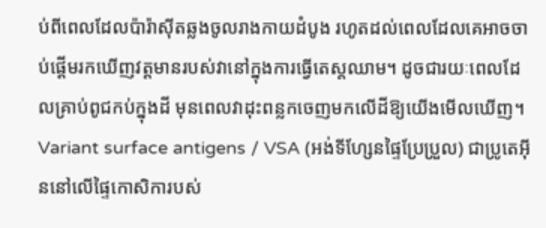ប់ពីពេលដែលប៉ារ៉ាស៊ីតឆ្លងចូលរាងកាយដំបូង រហូតដល់ពេលដែលគេអាចចាប់ផ្តើមរកឃើញវត្តមានរបស់វានៅក្នុងការធ្វើតេស្តឈាម។ ដូចជារយៈពេលដែលគ្រាប់ពូជកប់ក្នុងដី មុនពេលវាដុះពន្លកចេញមកលើដីឱ្យយើងមើលឃើញ។
Variant surface antigens / VSA (អង់ទីហ្សែនផ្ទៃប្រែប្រួល) ជាប្រូតេអ៊ីននៅលើផ្ទៃកោសិការបស់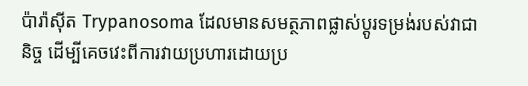ប៉ារ៉ាស៊ីត Trypanosoma ដែលមានសមត្ថភាពផ្លាស់ប្តូរទម្រង់របស់វាជានិច្ច ដើម្បីគេចវេះពីការវាយប្រហារដោយប្រ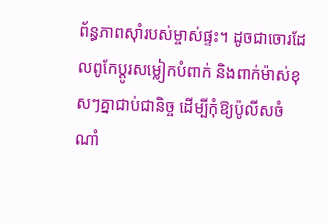ព័ន្ធភាពស៊ាំរបស់ម្ចាស់ផ្ទះ។ ដូចជាចោរដែលពូកែប្តូរសម្លៀកបំពាក់ និងពាក់ម៉ាស់ខុសៗគ្នាជាប់ជានិច្ច ដើម្បីកុំឱ្យប៉ូលីសចំណាំ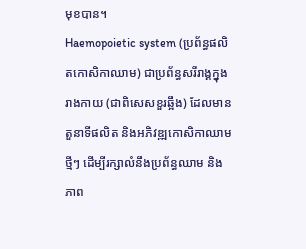មុខបាន។
Haemopoietic system (ប្រព័ន្ធផលិតកោសិកាឈាម) ជាប្រព័ន្ធសរីរាង្គក្នុងរាងកាយ (ជាពិសេសខួរឆ្អឹង) ដែលមានតួនាទីផលិត និងអភិវឌ្ឍកោសិកាឈាមថ្មីៗ ដើម្បីរក្សាលំនឹងប្រព័ន្ធឈាម និងភាព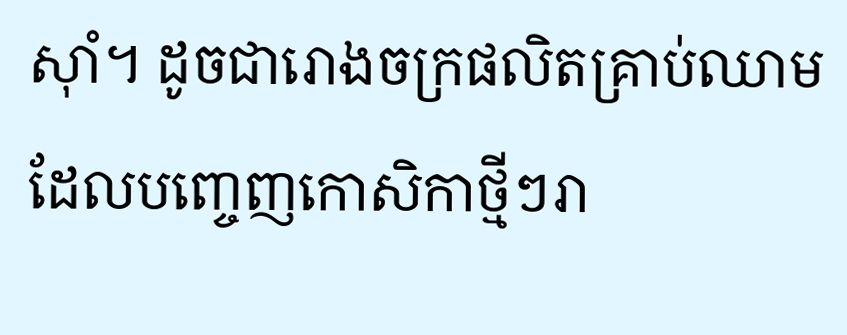ស៊ាំ។ ដូចជារោងចក្រផលិតគ្រាប់ឈាមដែលបញ្ចេញកោសិកាថ្មីៗរា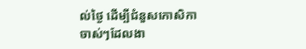ល់ថ្ងៃ ដើម្បីជំនួសកោសិកាចាស់ៗដែលងា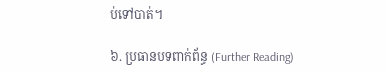ប់ទៅបាត់។

៦. ប្រធានបទពាក់ព័ន្ធ (Further Reading)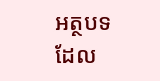អត្ថបទដែល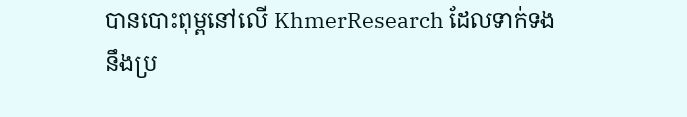បានបោះពុម្ពនៅលើ KhmerResearch ដែលទាក់ទងនឹងប្រ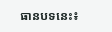ធានបទនេះ៖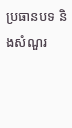ប្រធានបទ និងសំណួរ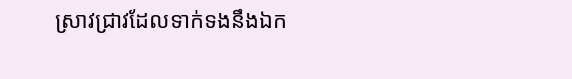ស្រាវជ្រាវដែលទាក់ទងនឹងឯក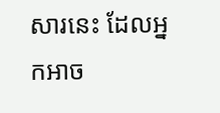សារនេះ ដែលអ្នកអាច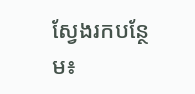ស្វែងរកបន្ថែម៖